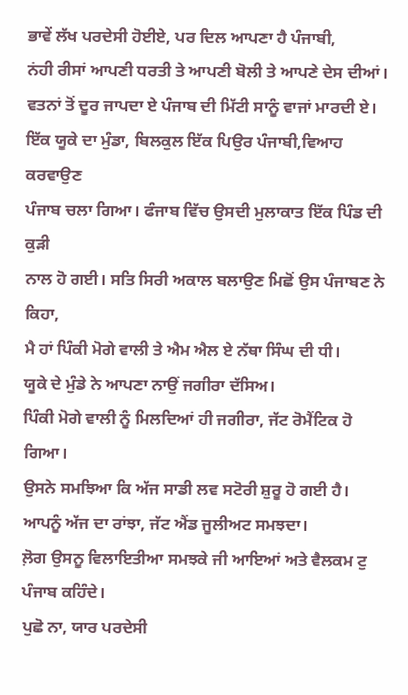ਭਾਵੇਂ ਲੱਖ ਪਰਦੇਸੀ ਹੋਈਏ, ਪਰ ਦਿਲ ਆਪਣਾ ਹੈ ਪੰਜਾਬੀ,
ਨਂਹੀ ਰੀਸਾਂ ਆਪਣੀ ਧਰਤੀ ਤੇ ਆਪਣੀ ਬੋਲੀ ਤੇ ਆਪਣੇ ਦੇਸ ਦੀਆਂ।
ਵਤਨਾਂ ਤੋਂ ਦੂਰ ਜਾਪਦਾ ਏ ਪੰਜਾਬ ਦੀ ਮਿੱਟੀ ਸਾਨੂੰ ਵਾਜਾਂ ਮਾਰਦੀ ਏ।
ਇੱਕ ਯੂਕੇ ਦਾ ਮੁੰਡਾ, ਬਿਲਕੁਲ ਇੱਕ ਪਿਉਰ ਪੰਜਾਬੀ,ਵਿਆਹ ਕਰਵਾਉਣ
ਪੰਜਾਬ ਚਲਾ ਗਿਆ। ਫੰਜਾਬ ਵਿੱਚ ਉਸਦੀ ਮੁਲਾਕਾਤ ਇੱਕ ਪਿੰਡ ਦੀ ਕੁੜੀ
ਨਾਲ ਹੋ ਗਈ। ਸਤਿ ਸਿਰੀ ਅਕਾਲ ਬਲਾਉਣ ਮਿਛੋਂ ਉਸ ਪੰਜਾਬਣ ਨੇ ਕਿਹਾ,
ਮੈ ਹਾਂ ਪਿੰਕੀ ਮੋਗੇ ਵਾਲੀ ਤੇ ਐਮ ਐਲ ਏ ਨੱਥਾ ਸਿੰਘ ਦੀ ਧੀ।
ਯੂਕੇ ਦੇ ਮੁੰਡੇ ਨੇ ਆਪਣਾ ਨਾਉਂ ਜਗੀਰਾ ਦੱਸਿਅ।
ਪਿੰਕੀ ਮੋਗੇ ਵਾਲੀ ਨੂੰ ਮਿਲਦਿਆਂ ਹੀ ਜਗੀਰਾ, ਜੱਟ ਰੋਮੈਂਟਿਕ ਹੋ ਗਿਆ।
ਉਸਨੇ ਸਮਝਿਆ ਕਿ ਅੱਜ ਸਾਡੀ ਲਵ ਸਟੋਰੀ ਸ਼ੁਰੂ ਹੋ ਗਈ ਹੈ।
ਆਪਨੂੰ ਅੱਜ ਦਾ ਰਾਂਝਾ, ਜੱਟ ਐਂਡ ਜੂਲੀਅਟ ਸਮਝਦਾ।
ਲ਼ੋਗ ਉਸਨੂ ਵਿਲਾਇਤੀਆ ਸਮਝਕੇ ਜੀ ਆਇਆਂ ਅਤੇ ਵੈਲਕਮ ਟੁ ਪੰਜਾਬ ਕਹਿੰਦੇ।
ਪੁਛੋ ਨਾ, ਯਾਰ ਪਰਦੇਸੀ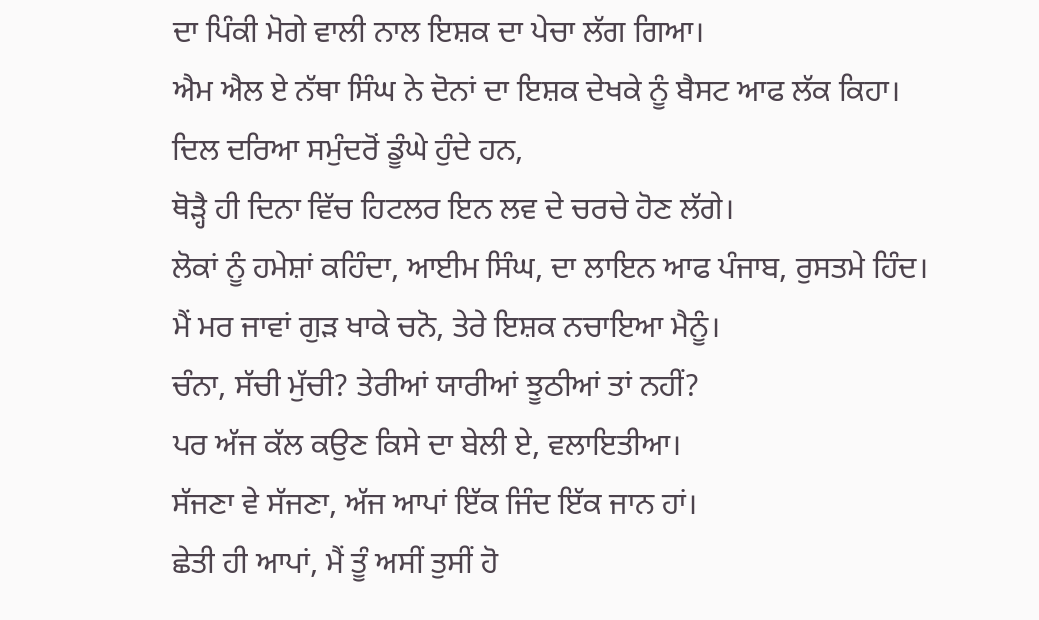ਦਾ ਪਿੰਕੀ ਮੋਗੇ ਵਾਲੀ ਨਾਲ ਇਸ਼ਕ ਦਾ ਪੇਚਾ ਲੱਗ ਗਿਆ।
ਐਮ ਐਲ ਏ ਨੱਥਾ ਸਿੰਘ ਨੇ ਦੋਨਾਂ ਦਾ ਇਸ਼ਕ ਦੇਖਕੇ ਨੂੰ ਬੈਸਟ ਆਫ ਲੱਕ ਕਿਹਾ।
ਦਿਲ ਦਰਿਆ ਸਮੁੰਦਰੋਂ ਡੂੰਘੇ ਹੁੰਦੇ ਹਨ,
ਥੋੜ੍ਹੈ ਹੀ ਦਿਨਾ ਵਿੱਚ ਹਿਟਲਰ ਇਨ ਲਵ ਦੇ ਚਰਚੇ ਹੋਣ ਲੱਗੇ।
ਲੋਕਾਂ ਨੂੰ ਹਮੇਸ਼ਾਂ ਕਹਿੰਦਾ, ਆਈਮ ਸਿੰਘ, ਦਾ ਲਾਇਨ ਆਫ ਪੰਜਾਬ, ਰੁਸਤਮੇ ਹਿੰਦ।
ਮੈਂ ਮਰ ਜਾਵਾਂ ਗੁੜ ਖਾਕੇ ਚਨੋ, ਤੇਰੇ ਇਸ਼ਕ ਨਚਾਇਆ ਮੈਨੂੰ।
ਚੰਨਾ, ਸੱਚੀ ਮੁੱਚੀ? ਤੇਰੀਆਂ ਯਾਰੀਆਂ ਝੂਠੀਆਂ ਤਾਂ ਨਹੀਂ?
ਪਰ ਅੱਜ ਕੱਲ ਕਉਣ ਕਿਸੇ ਦਾ ਬੇਲੀ ਏ, ਵਲਾਇਤੀਆ।
ਸੱਜਣਾ ਵੇ ਸੱਜਣਾ, ਅੱਜ ਆਪਾਂ ਇੱਕ ਜਿੰਦ ਇੱਕ ਜਾਨ ਹਾਂ।
ਛੇਤੀ ਹੀ ਆਪਾਂ, ਮੈਂ ਤੂੰ ਅਸੀਂ ਤੁਸੀਂ ਹੋ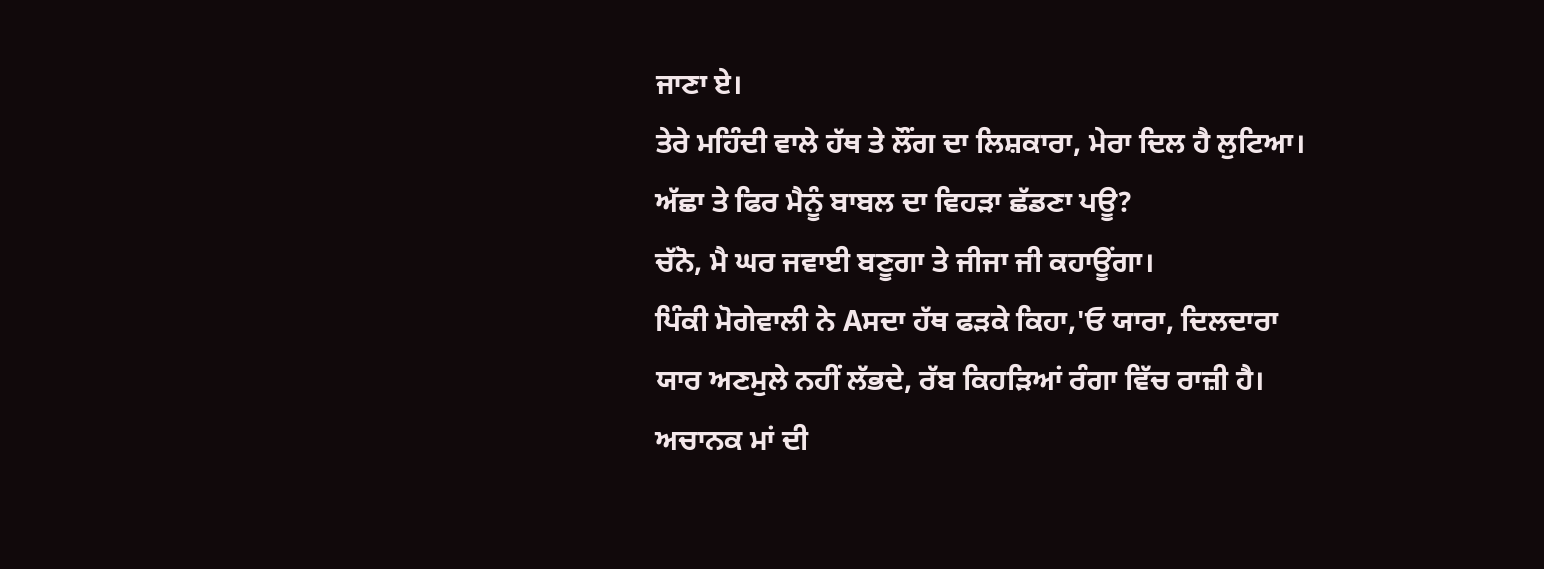ਜਾਣਾ ਏ।
ਤੇਰੇ ਮਹਿੰਦੀ ਵਾਲੇ ਹੱਥ ਤੇ ਲੌਂਗ ਦਾ ਲਿਸ਼ਕਾਰਾ, ਮੇਰਾ ਦਿਲ ਹੈ ਲੁਟਿਆ।
ਅੱਛਾ ਤੇ ਫਿਰ ਮੈਨੂੰ ਬਾਬਲ ਦਾ ਵਿਹੜਾ ਛੱਡਣਾ ਪਊ?
ਚੱਨੋ, ਮੈ ਘਰ ਜਵਾਈ ਬਣੂਗਾ ਤੇ ਜੀਜਾ ਜੀ ਕਹਾਊਂਗਾ।
ਪਿੰਕੀ ਮੋਗੇਵਾਲੀ ਨੇ Aਸਦਾ ਹੱਥ ਫੜਕੇ ਕਿਹਾ,'ਓ ਯਾਰਾ, ਦਿਲਦਾਰਾ
ਯਾਰ ਅਣਮੁਲੇ ਨਹੀਂ ਲੱਭਦੇ, ਰੱਬ ਕਿਹੜਿਆਂ ਰੰਗਾ ਵਿੱਚ ਰਾਜ਼ੀ ਹੈ।
ਅਚਾਨਕ ਮਾਂ ਦੀ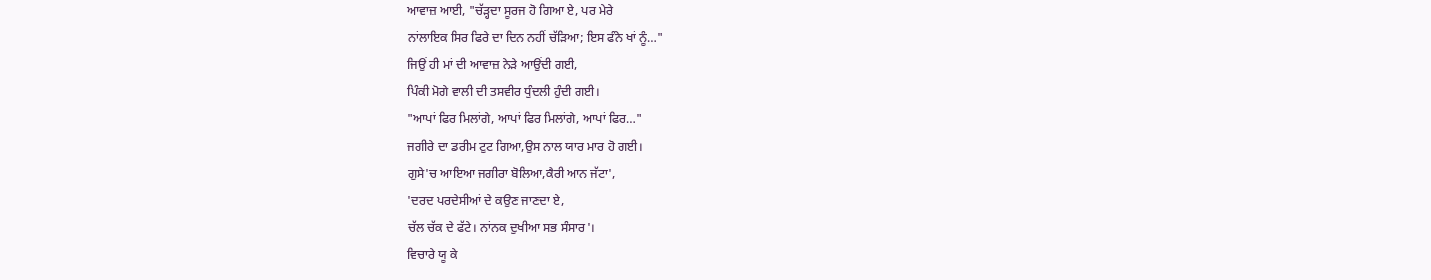ਆਵਾਜ਼ ਆਈ, "ਚੱੜ੍ਹਦਾ ਸੂਰਜ ਹੋ ਗਿਆ ਏ, ਪਰ ਮੇਰੇ
ਨਾਂਲਾਇਕ ਸਿਰ ਫਿਰੇ ਦਾ ਦਿਨ ਨਹੀਂ ਚੱੜਿਆ; ਇਸ ਫੰਨੇ ਖਾਂ ਨੂੰ…"
ਜਿਉਂ ਹੀ ਮਾਂ ਦੀ ਆਵਾਜ਼ ਨੇੜੇ ਆਉਂਦੀ ਗਈ,
ਪਿੰਕੀ ਮੋਗੇ ਵਾਲੀ ਦੀ ਤਸਵੀਰ ਧੁੰਦਲੀ ਹੁੰਦੀ ਗਈ।
"ਆਪਾਂ ਫਿਰ ਮਿਲਾਂਗੇ, ਆਪਾਂ ਫਿਰ ਮਿਲਾਂਗੇ, ਆਪਾਂ ਫਿਰ…"
ਜਗੀਰੇ ਦਾ ਡਰੀਮ ਟੁਟ ਗਿਆ,ਉਸ ਨਾਲ ਯਾਰ ਮਾਰ ਹੋ ਗਈ।
ਗੁਸੇ'ਚ ਆਇਆ ਜਗੀਰਾ ਬੋਲਿਆ,ਕੈਰੀ ਆਨ ਜੱਟਾ',
'ਦਰਦ ਪਰਦੇਸੀਆਂ ਦੇ ਕਉਣ ਜਾਣਦਾ ਏ,
ਚੱਲ ਚੱਕ ਦੇ ਫੱਟੇ। ਨਾਂਨਕ ਦੁਖੀਆ ਸਭ ਸੰਸਾਰ'।
ਵਿਚਾਰੇ ਯੂ ਕੇ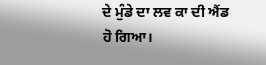ਦੇ ਮੁੰਡੇ ਦਾ ਲਵ ਕਾ ਦੀ ਐਂਡ ਹੋ ਗਿਆ।